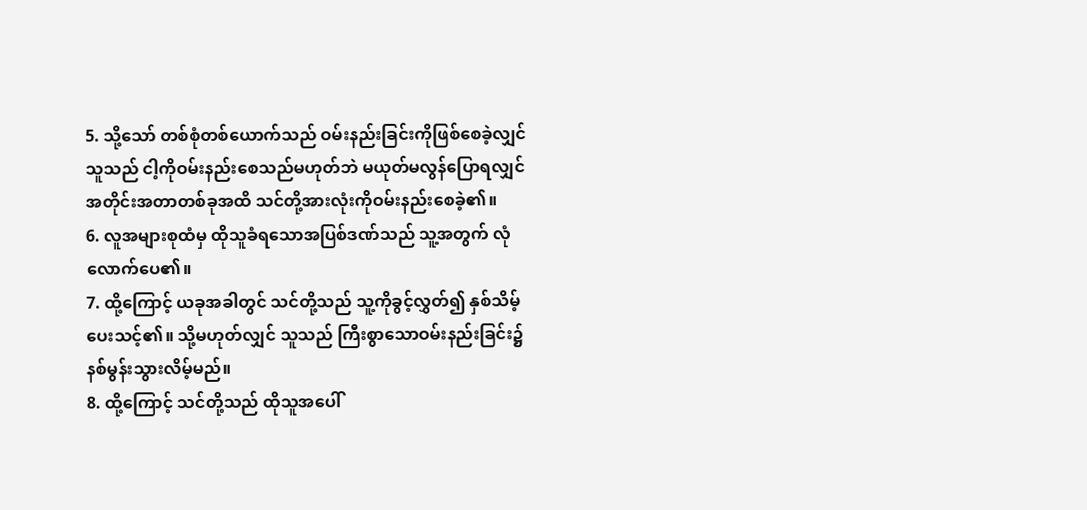5. သို့သော် တစ်စုံတစ်ယောက်သည် ဝမ်းနည်းခြင်းကိုဖြစ်စေခဲ့လျှင် သူသည် ငါ့ကိုဝမ်းနည်းစေသည်မဟုတ်ဘဲ မယုတ်မလွန်ပြောရလျှင် အတိုင်းအတာတစ်ခုအထိ သင်တို့အားလုံးကိုဝမ်းနည်းစေခဲ့၏။
6. လူအများစုထံမှ ထိုသူခံရသောအပြစ်ဒဏ်သည် သူ့အတွက် လုံလောက်ပေ၏။
7. ထို့ကြောင့် ယခုအခါတွင် သင်တို့သည် သူ့ကိုခွင့်လွှတ်၍ နှစ်သိမ့်ပေးသင့်၏။ သို့မဟုတ်လျှင် သူသည် ကြီးစွာသောဝမ်းနည်းခြင်း၌ နစ်မွန်းသွားလိမ့်မည်။
8. ထို့ကြောင့် သင်တို့သည် ထိုသူအပေါ်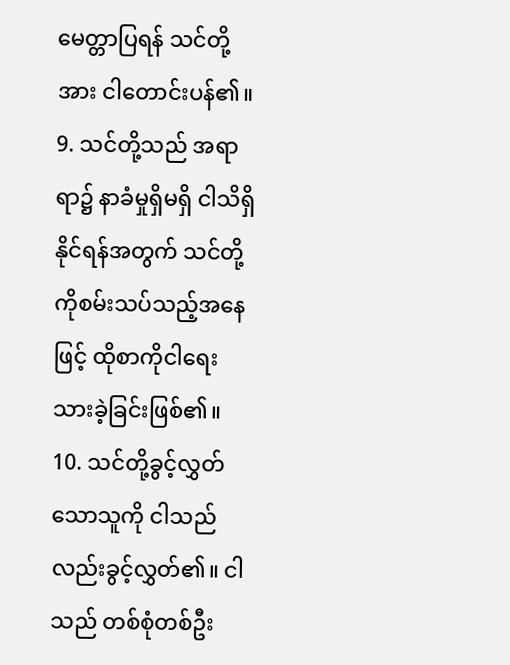မေတ္တာပြရန် သင်တို့အား ငါတောင်းပန်၏။
9. သင်တို့သည် အရာရာ၌ နာခံမှုရှိမရှိ ငါသိရှိနိုင်ရန်အတွက် သင်တို့ကိုစမ်းသပ်သည့်အနေဖြင့် ထိုစာကိုငါရေးသားခဲ့ခြင်းဖြစ်၏။
10. သင်တို့ခွင့်လွှတ်သောသူကို ငါသည်လည်းခွင့်လွှတ်၏။ ငါသည် တစ်စုံတစ်ဦး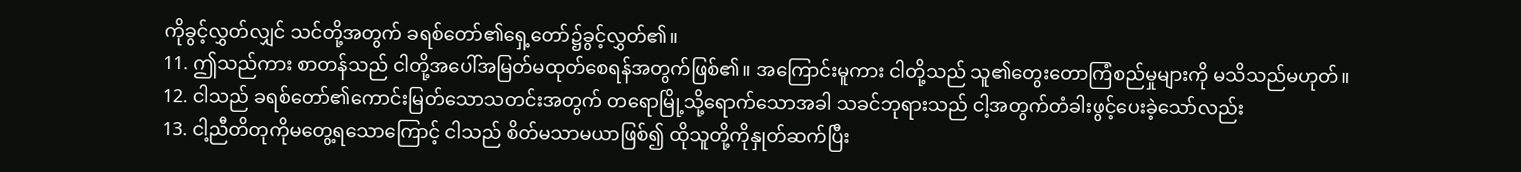ကိုခွင့်လွှတ်လျှင် သင်တို့အတွက် ခရစ်တော်၏ရှေ့တော်၌ခွင့်လွှတ်၏။
11. ဤသည်ကား စာတန်သည် ငါတို့အပေါ်အမြတ်မထုတ်စေရန်အတွက်ဖြစ်၏။ အကြောင်းမူကား ငါတို့သည် သူ၏တွေးတောကြံစည်မှုများကို မသိသည်မဟုတ်။
12. ငါသည် ခရစ်တော်၏ကောင်းမြတ်သောသတင်းအတွက် တရောမြို့သို့ရောက်သောအခါ သခင်ဘုရားသည် ငါ့အတွက်တံခါးဖွင့်ပေးခဲ့သော်လည်း
13. ငါ့ညီတိတုကိုမတွေ့ရသောကြောင့် ငါသည် စိတ်မသာမယာဖြစ်၍ ထိုသူတို့ကိုနှုတ်ဆက်ပြီး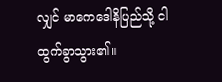လျှင် မာကေဒေါနိပြည်သို့ ငါထွက်ခွာသွား၏။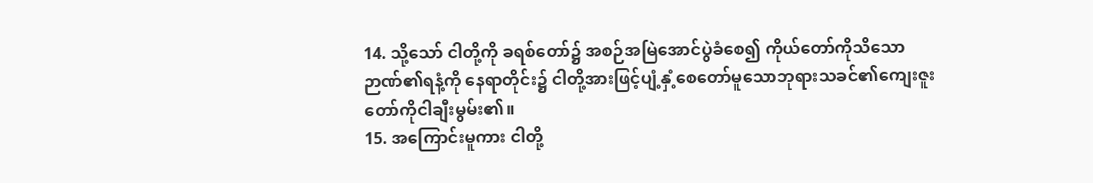14. သို့သော် ငါတို့ကို ခရစ်တော်၌ အစဉ်အမြဲအောင်ပွဲခံစေ၍ ကိုယ်တော်ကိုသိသောဉာဏ်၏ရနံ့ကို နေရာတိုင်း၌ ငါတို့အားဖြင့်ပျံ့နှံ့စေတော်မူသောဘုရားသခင်၏ကျေးဇူးတော်ကိုငါချီးမွမ်း၏။
15. အကြောင်းမူကား ငါတို့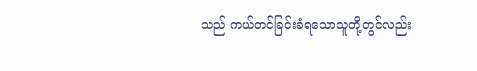သည် ကယ်တင်ခြင်းခံရသောသူတို့တွင်လည်း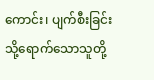ကောင်း၊ ပျက်စီးခြင်းသို့ရောက်သောသူတို့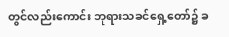တွင်လည်းကောင်း ဘုရားသခင်ရှေ့တော်၌ ခ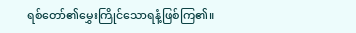ရစ်တော်၏မွှေးကြိုင်သောရနံ့ဖြစ်ကြ၏။